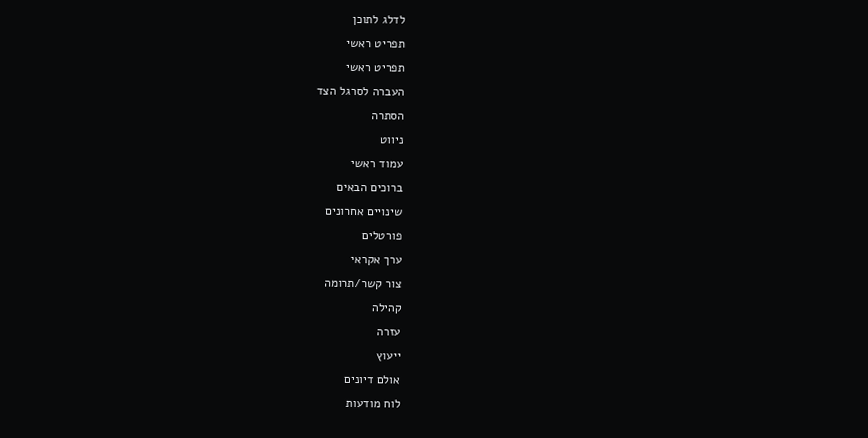לדלג לתוכן
תפריט ראשי
תפריט ראשי
העברה לסרגל הצד
הסתרה
ניווט
עמוד ראשי
ברוכים הבאים
שינויים אחרונים
פורטלים
ערך אקראי
צור קשר/תרומה
קהילה
עזרה
ייעוץ
אולם דיונים
לוח מודעות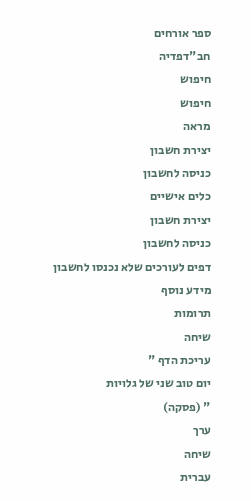ספר אורחים
חב"דפדיה
חיפוש
חיפוש
מראה
יצירת חשבון
כניסה לחשבון
כלים אישיים
יצירת חשבון
כניסה לחשבון
דפים לעורכים שלא נכנסו לחשבון
מידע נוסף
תרומות
שיחה
עריכת הדף "
יום טוב שני של גלויות
" (פסקה)
ערך
שיחה
עברית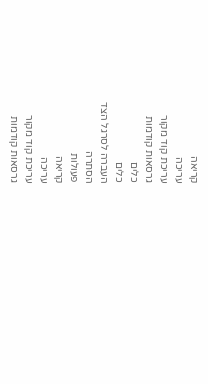קריאה
עריכה
עריכת קוד מקור
גרסאות קודמות
כלים
כלים
העברה לסרגל הצד
הסתרה
פעולות
קריאה
עריכה
עריכת קוד מקור
גרסאות קודמות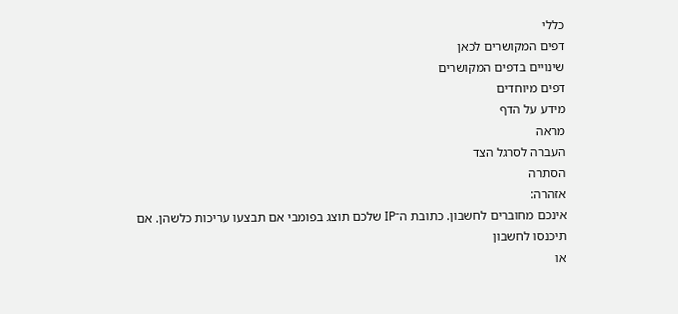כללי
דפים המקושרים לכאן
שינויים בדפים המקושרים
דפים מיוחדים
מידע על הדף
מראה
העברה לסרגל הצד
הסתרה
אזהרה:
אינכם מחוברים לחשבון. כתובת ה־IP שלכם תוצג בפומבי אם תבצעו עריכות כלשהן. אם
תיכנסו לחשבון
או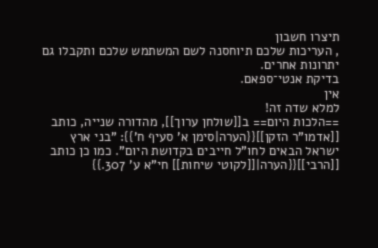תיצרו חשבון
, העריכות שלכם תיוחסנה לשם המשתמש שלכם ותקבלו גם יתרונות אחרים.
בדיקת אנטי־ספאם.
אין
למלא שדה זה!
==הלכות היום== ב[[שולחן ערוך]], מהדורה שנייה, כותב [[אדמו"ר הזקן]]{{הערה|סימן א' סעיף ח'}}: "בני ארץ ישראל הבאים לחו"ל חייבים בקדושת היום". כמו כן כותב [[הרבי]]{{הערה|[[לקוטי שיחות]] חי"א ע' 307.}}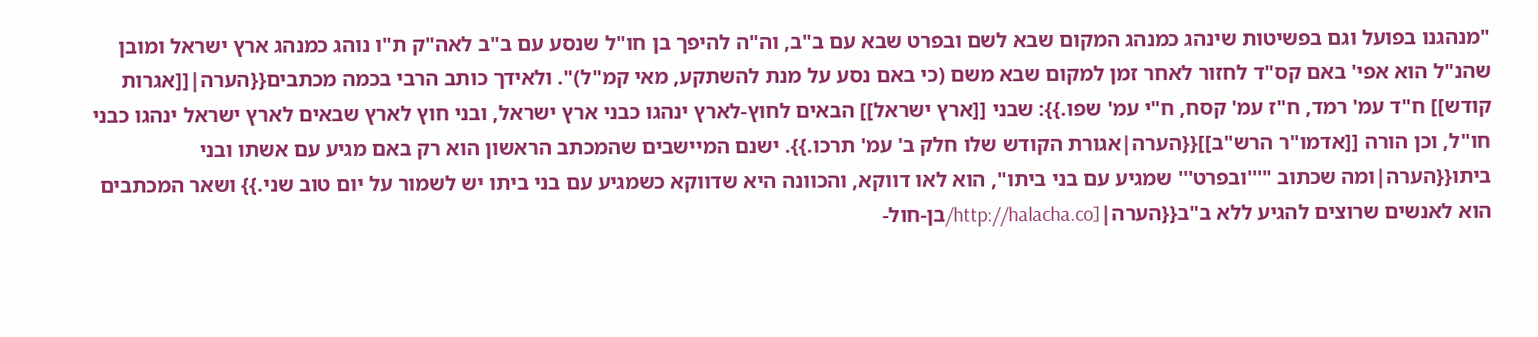"מנהגנו בפועל וגם בפשיטות שינהג כמנהג המקום שבא לשם ובפרט שבא עם ב"ב, וה"ה להיפך בן חו"ל שנסע עם ב"ב לאה"ק ת"ו נוהג כמנהג ארץ ישראל ומובן שהנ"ל הוא אפי' באם קס"ד לחזור לאחר זמן למקום שבא משם (כי באם נסע על מנת להשתקע, מאי קמ"ל)". ולאידך כותב הרבי בכמה מכתבים{{הערה|[[אגרות קודש]] ח"ד עמ' רמד, ח"ז עמ' קסח, ח"י עמ' שפו.}}: שבני [[ארץ ישראל]] הבאים לחוץ-לארץ ינהגו כבני ארץ ישראל, ובני חוץ לארץ שבאים לארץ ישראל ינהגו כבני חו"ל, וכן הורה [[אדמו"ר הרש"ב]]{{הערה|אגורת הקודש שלו חלק ב' עמ' תרכו.}}. ישנם המיישבים שהמכתב הראשון הוא רק באם מגיע עם אשתו ובני ביתו{{הערה|ומה שכתוב "'''ובפרט''' שמגיע עם בני ביתו", הוא לאו דווקא, והכוונה היא שדווקא כשמגיע עם בני ביתו יש לשמור על יום טוב שני.}} ושאר המכתבים הוא לאנשים שרוצים להגיע ללא ב"ב{{הערה|[http://halacha.co/בן-חול-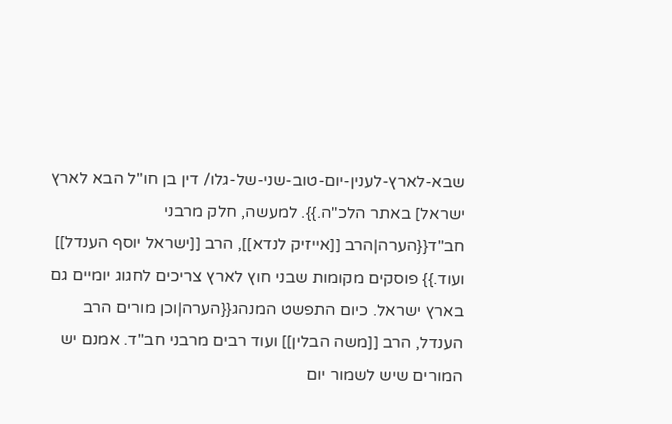שבא-לארץ-לענין-יום-טוב-שני-של-גלו/ דין בן חו"ל הבא לארץ ישראל] באתר הלכ"ה.}}. למעשה, חלק מרבני חב"ד{{הערה|הרב [[אייזיק לנדא]], הרב [[ישראל יוסף הענדל]] ועוד.}} פוסקים מקומות שבני חוץ לארץ צריכים לחגוג יומיים גם בארץ ישראל. כיום התפשט המנהג{{הערה|וכן מורים הרב הענדל, הרב [[משה הבלין]] ועוד רבים מרבני חב"ד. אמנם יש המורים שיש לשמור יום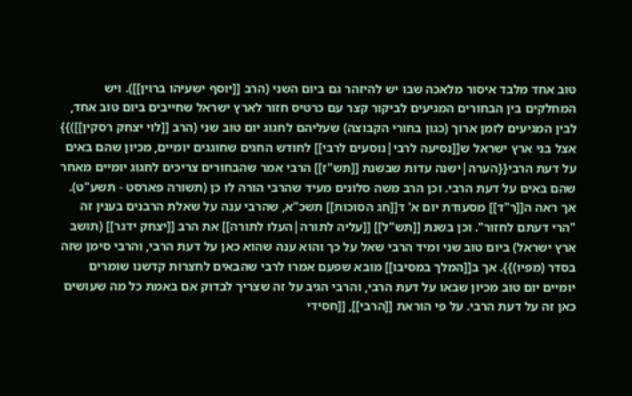טוב אחד מלבד איסור מלאכה שבו יש להיזהר גם ביום השני (הרב [[יוסף ישעיהו ברוין]]). ויש המחלקים בין הבחורים המגיעים לביקור קצר עם כרטיס חזור לארץ ישראל שחייבים ביום טוב אחד, לבין המגיעים לזמן ארוך (כגון בחורי הקבוצה) שעליהם לחגוג יום טוב שני (הרב [[לוי יצחק רסקין]])}} אצל בני ארץ ישראל ש[[נסיעה לרבי|נוסעים לרבי]] לחודש החגים שחוגגים יומיים, מכיון שהם באים על דעת הרבי{{הערה|ישנה עדות שבשנת [[תש"ז]] הרבי אמר שהבחורים צריכים לחגוג יומיים מאחר שהם באים על דעת הרבי. וכן הרב משה סלונים מעיד שהרבי הורה לו כן (תשורה פארסט - תשע"ט). אך ראה ה[[ר"ד]] מסעודת יום א' ד[[חג הסוכות]] תשכ"א, שהרבי ענה על שאלת הרבנים בענין זה "הרי דעתם לחזור". וכן בשנת [[תש"ל]] [[עליה לתורה|העלו לתורה]] את הרב [[יצחק ידגר]] (תושב ארץ ישראל) ביום טוב שני ומיד הרבי שאל על כך והוא ענה שהוא כאן על דעת הרבי, והרבי סימן שזה בסדר (מפיו)}}. אך ב[[המלך במסיבו]] מובא שפעם אמרו לרבי שהבאים לחצרות קדשנו שומרים יומיים יום טוב מכיון שבאו על דעת הרבי, והרבי הגיב על זה שצריך לבדוק אם באמת כל מה שעושים כאן זה על דעת הרבי. על פי הוראת [[הרבי]], [[חסידי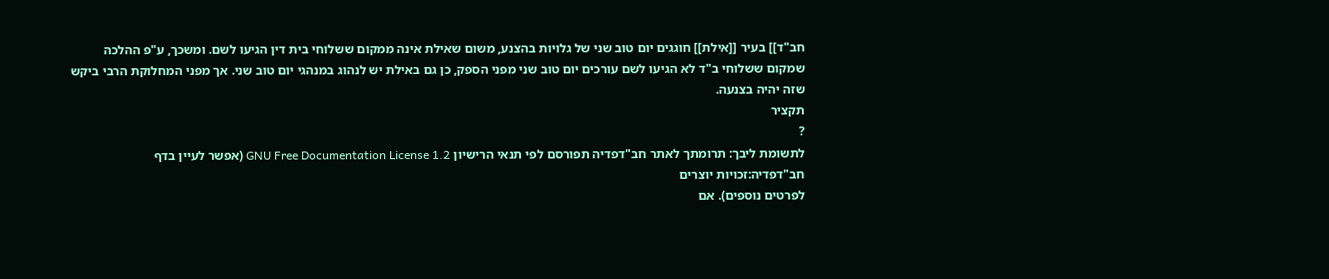חב"ד]] בעיר [[אילת]] חוגגים יום טוב שני של גלויות בהצנע, משום שאילת אינה ממקום ששלוחי בית דין הגיעו לשם. ומשכך, ע"פ ההלכה שמקום ששלוחי ב"ד לא הגיעו לשם עורכים יום טוב שני מפני הספק, כן גם באילת יש לנהוג במנהגי יום טוב שני. אך מפני המחלוקת הרבי ביקש שזה יהיה בצנעה.
תקציר
?
לתשומת ליבך: תרומתך לאתר חב"דפדיה תפורסם לפי תנאי הרישיון GNU Free Documentation License 1.2 (אפשר לעיין בדף
חב"דפדיה:זכויות יוצרים
לפרטים נוספים). אם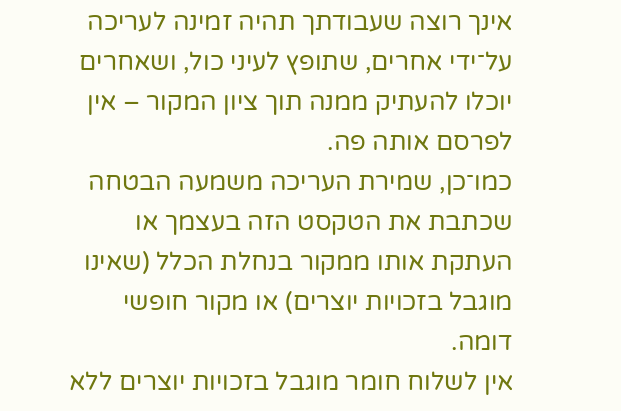אינך רוצה שעבודתך תהיה זמינה לעריכה על־ידי אחרים, שתופץ לעיני כול, ושאחרים יוכלו להעתיק ממנה תוך ציון המקור – אין לפרסם אותה פה.
כמו־כן, שמירת העריכה משמעה הבטחה שכתבת את הטקסט הזה בעצמך או העתקת אותו ממקור בנחלת הכלל (שאינו מוגבל בזכויות יוצרים) או מקור חופשי דומה.
אין לשלוח חומר מוגבל בזכויות יוצרים ללא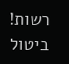רשות!
ביטול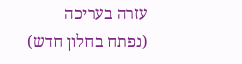עזרה בעריכה
(נפתח בחלון חדש)